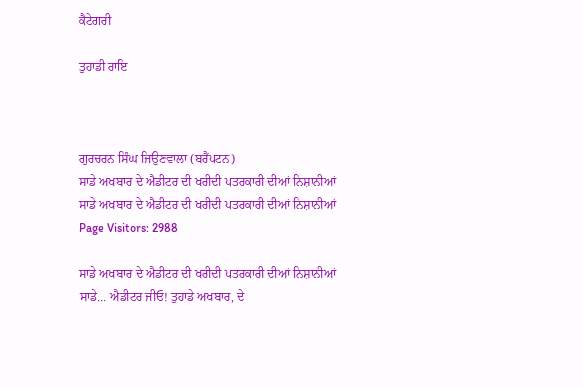ਕੈਟੇਗਰੀ

ਤੁਹਾਡੀ ਰਾਇ



ਗੁਰਚਰਨ ਸਿੰਘ ਜਿਉਣਵਾਲਾ (ਬਰੈਂਪਟਨ)
ਸਾਡੇ ਅਖਬਾਰ ਦੇ ਐਡੀਟਰ ਦੀ ਖਰੀਦੀ ਪਤਰਕਾਰੀ ਦੀਆਂ ਨਿਸ਼ਾਨੀਆਂ
ਸਾਡੇ ਅਖਬਾਰ ਦੇ ਐਡੀਟਰ ਦੀ ਖਰੀਦੀ ਪਤਰਕਾਰੀ ਦੀਆਂ ਨਿਸ਼ਾਨੀਆਂ
Page Visitors: 2988

ਸਾਡੇ ਅਖਬਾਰ ਦੇ ਐਡੀਟਰ ਦੀ ਖਰੀਦੀ ਪਤਰਕਾਰੀ ਦੀਆਂ ਨਿਸ਼ਾਨੀਆਂ
ਸਾਡੇ… ਐਡੀਟਰ ਜੀਓ! ਤੁਹਾਡੇ ਅਖਬਾਰ, ਦੇ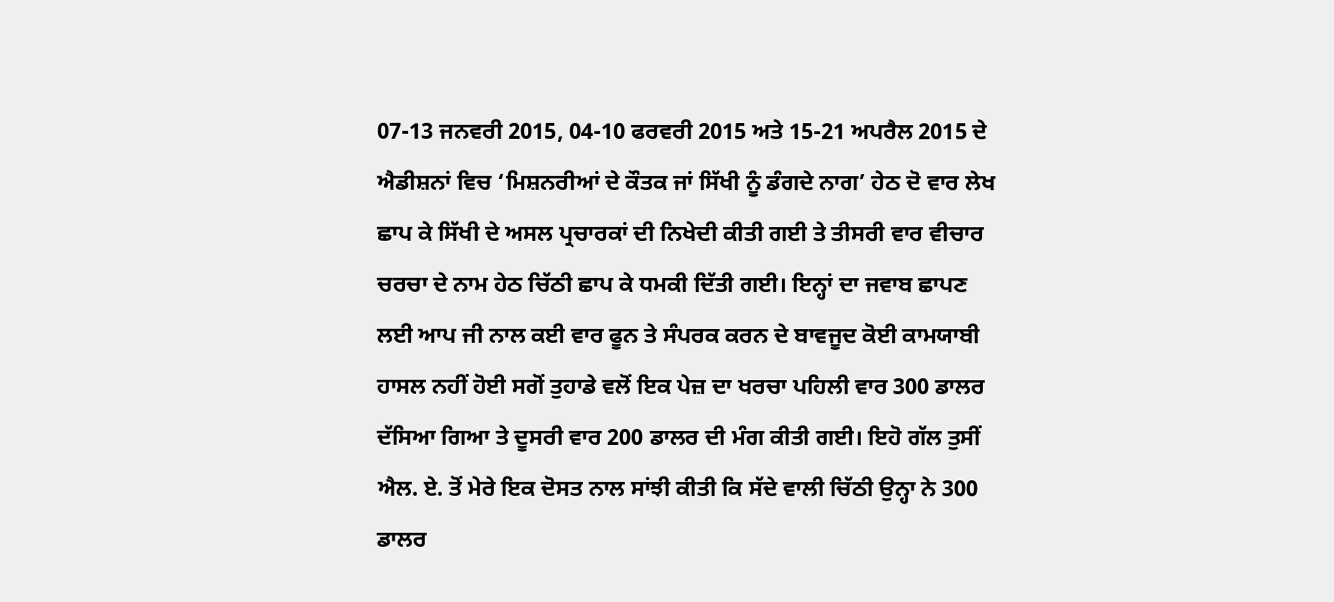07-13 ਜਨਵਰੀ 2015, 04-10 ਫਰਵਰੀ 2015 ਅਤੇ 15-21 ਅਪਰੈਲ 2015 ਦੇ ਐਡੀਸ਼ਨਾਂ ਵਿਚ ‘ਮਿਸ਼ਨਰੀਆਂ ਦੇ ਕੌਤਕ ਜਾਂ ਸਿੱਖੀ ਨੂੰ ਡੰਗਦੇ ਨਾਗ’ ਹੇਠ ਦੋ ਵਾਰ ਲੇਖ ਛਾਪ ਕੇ ਸਿੱਖੀ ਦੇ ਅਸਲ ਪ੍ਰਚਾਰਕਾਂ ਦੀ ਨਿਖੇਦੀ ਕੀਤੀ ਗਈ ਤੇ ਤੀਸਰੀ ਵਾਰ ਵੀਚਾਰ ਚਰਚਾ ਦੇ ਨਾਮ ਹੇਠ ਚਿੱਠੀ ਛਾਪ ਕੇ ਧਮਕੀ ਦਿੱਤੀ ਗਈ। ਇਨ੍ਹਾਂ ਦਾ ਜਵਾਬ ਛਾਪਣ ਲਈ ਆਪ ਜੀ ਨਾਲ ਕਈ ਵਾਰ ਫੂਨ ਤੇ ਸੰਪਰਕ ਕਰਨ ਦੇ ਬਾਵਜੂਦ ਕੋਈ ਕਾਮਯਾਬੀ ਹਾਸਲ ਨਹੀਂ ਹੋਈ ਸਗੋਂ ਤੁਹਾਡੇ ਵਲੋਂ ਇਕ ਪੇਜ਼ ਦਾ ਖਰਚਾ ਪਹਿਲੀ ਵਾਰ 300 ਡਾਲਰ ਦੱਸਿਆ ਗਿਆ ਤੇ ਦੂਸਰੀ ਵਾਰ 200 ਡਾਲਰ ਦੀ ਮੰਗ ਕੀਤੀ ਗਈ। ਇਹੋ ਗੱਲ ਤੁਸੀਂ ਐਲ. ਏ. ਤੋਂ ਮੇਰੇ ਇਕ ਦੋਸਤ ਨਾਲ ਸਾਂਝੀ ਕੀਤੀ ਕਿ ਸੱਦੇ ਵਾਲੀ ਚਿੱਠੀ ਉਨ੍ਹਾ ਨੇ 300 ਡਾਲਰ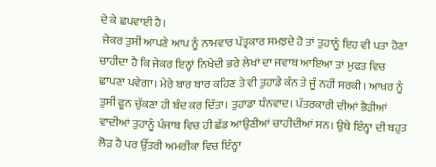ਦੇ ਕੇ ਛਪਵਾਈ ਹੈ।
 ਜੇਕਰ ਤੁਸੀਂ ਆਪਣੇ ਆਪ ਨੂੰ ਨਾਮਵਾਰ ਪੱਤ੍ਰਕਾਰ ਸਮਝਦੇ ਹੋ ਤਾਂ ਤੁਹਾਨੂੰ ਇਹ ਵੀ ਪਤਾ ਹੋਣਾ ਚਾਹੀਦਾ ਹੈ ਕਿ ਜੇਕਰ ਇਨ੍ਹਾਂ ਨਿਖੇਦੀ ਭਰੇ ਲੇਖਾਂ ਦਾ ਜਵਾਬ ਆਇਆ ਤਾਂ ਮੁਫਤ ਵਿਚ ਛਾਪਣਾ ਪਵੇਗਾ। ਮੇਰੇ ਬਾਰ ਬਾਰ ਕਹਿਣ ਤੇ ਵੀ ਤੁਹਾਡੇ ਕੰਨ ਤੇ ਜੂੰ ਨਹੀਂ ਸਰਕੀ। ਆਖਰ ਨੂੰ ਤੁਸੀਂ ਫੂਨ ਚੁੱਕਣਾ ਹੀ ਬੰਦ ਕਰ ਦਿੱਤਾ। ਤੁਹਾਡਾ ਧੰਨਵਾਦ। ਪੱਤਰਕਾਰੀ ਦੀਆਂ ਭੈੜੀਆਂ ਵਾਦੀਆਂ ਤੁਹਾਨੂੰ ਪੰਜਾਬ ਵਿਚ ਹੀ ਛੱਡ ਆਉਣੀਆਂ ਚਾਹੀਦੀਆਂ ਸਨ। ਉਥੇ ਇੰਨ੍ਹਾ ਦੀ ਬਹੁਤ ਲੋੜ ਹੈ ਪਰ ਉੱਤਰੀ ਅਮਰੀਕਾ ਵਿਚ ਇੰਨ੍ਹਾ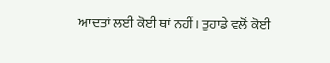ਆਦਤਾਂ ਲਈ ਕੋਈ ਥਾਂ ਨਹੀਂ। ਤੁਹਾਡੇ ਵਲੋਂ ਕੋਈ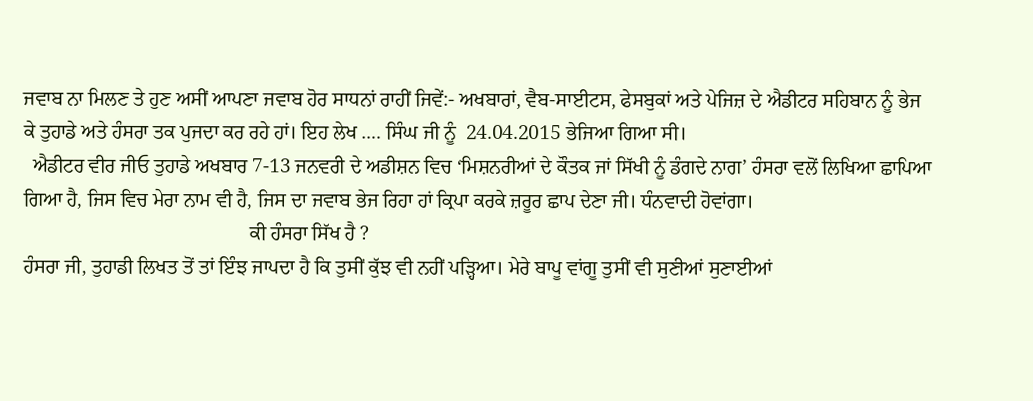ਜਵਾਬ ਨਾ ਮਿਲਣ ਤੇ ਹੁਣ ਅਸੀਂ ਆਪਣਾ ਜਵਾਬ ਹੋਰ ਸਾਧਨਾਂ ਰਾਹੀਂ ਜਿਵੇਂ:- ਅਖਬਾਰਾਂ, ਵੈਬ-ਸਾਈਟਸ, ਫੇਸਬੁਕਾਂ ਅਤੇ ਪੇਜਿਜ਼ ਦੇ ਐਡੀਟਰ ਸਹਿਬਾਨ ਨੂੰ ਭੇਜ ਕੇ ਤੁਹਾਡੇ ਅਤੇ ਹੰਸਰਾ ਤਕ ਪੁਜਦਾ ਕਰ ਰਹੇ ਹਾਂ। ਇਹ ਲੇਖ …. ਸਿੰਘ ਜੀ ਨੂੰ  24.04.2015 ਭੇਜਿਆ ਗਿਆ ਸੀ।
  ਐਡੀਟਰ ਵੀਰ ਜੀਓ ਤੁਹਾਡੇ ਅਖਬਾਰ 7-13 ਜਨਵਰੀ ਦੇ ਅਡੀਸ਼ਨ ਵਿਚ ‘ਮਿਸ਼ਨਰੀਆਂ ਦੇ ਕੌਤਕ ਜਾਂ ਸਿੱਖੀ ਨੂੰ ਡੰਗਦੇ ਨਾਗ’ ਹੰਸਰਾ ਵਲੋਂ ਲਿਖਿਆ ਛਾਪਿਆ ਗਿਆ ਹੈ, ਜਿਸ ਵਿਚ ਮੇਰਾ ਨਾਮ ਵੀ ਹੈ, ਜਿਸ ਦਾ ਜਵਾਬ ਭੇਜ ਰਿਹਾ ਹਾਂ ਕ੍ਰਿਪਾ ਕਰਕੇ ਜ਼ਰੂਰ ਛਾਪ ਦੇਣਾ ਜੀ। ਧੰਨਵਾਦੀ ਹੋਵਾਂਗਾ।
                                              ਕੀ ਹੰਸਰਾ ਸਿੱਖ ਹੈ ?
ਹੰਸਰਾ ਜੀ, ਤੁਹਾਡੀ ਲਿਖਤ ਤੋਂ ਤਾਂ ਇੰਝ ਜਾਪਦਾ ਹੈ ਕਿ ਤੁਸੀਂ ਕੁੱਝ ਵੀ ਨਹੀਂ ਪੜ੍ਹਿਆ। ਮੇਰੇ ਬਾਪੂ ਵਾਂਗੂ ਤੁਸੀਂ ਵੀ ਸੁਣੀਆਂ ਸੁਣਾਈਆਂ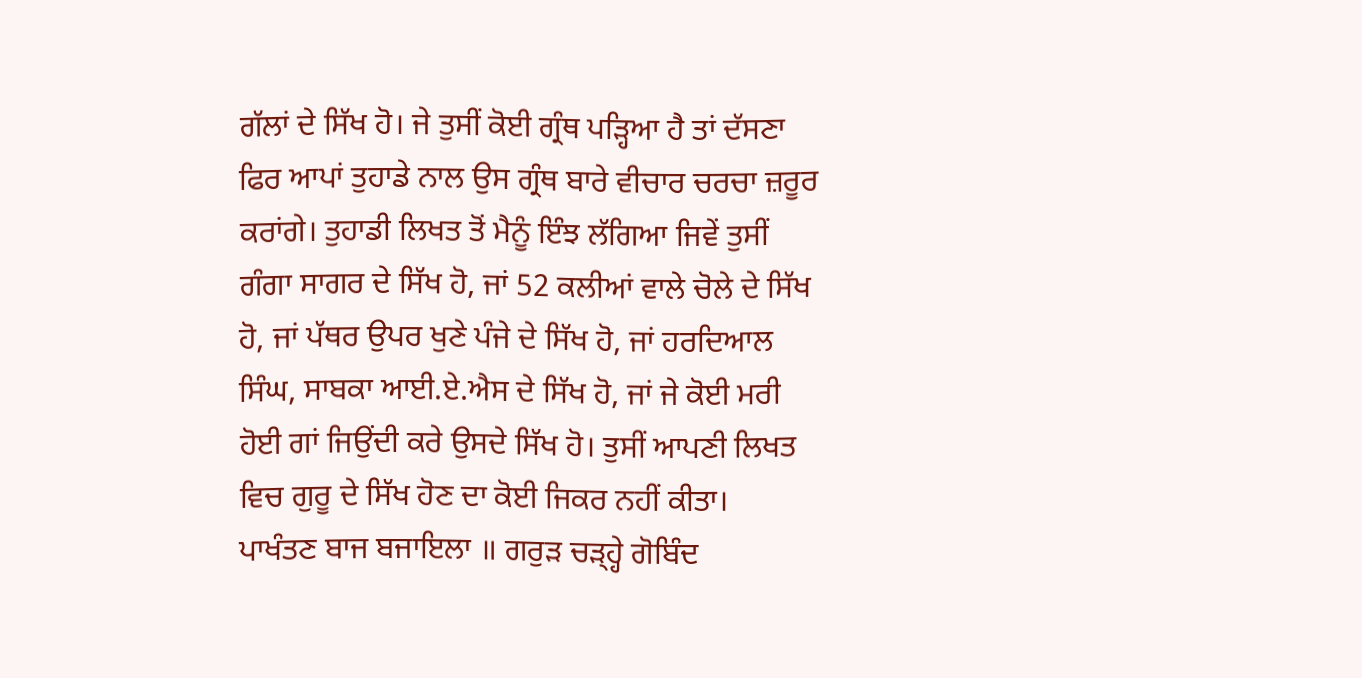ਗੱਲਾਂ ਦੇ ਸਿੱਖ ਹੋ। ਜੇ ਤੁਸੀਂ ਕੋਈ ਗ੍ਰੰਥ ਪੜ੍ਹਿਆ ਹੈ ਤਾਂ ਦੱਸਣਾ ਫਿਰ ਆਪਾਂ ਤੁਹਾਡੇ ਨਾਲ ਉਸ ਗ੍ਰੰਥ ਬਾਰੇ ਵੀਚਾਰ ਚਰਚਾ ਜ਼ਰੂਰ ਕਰਾਂਗੇ। ਤੁਹਾਡੀ ਲਿਖਤ ਤੋਂ ਮੈਨੂੰ ਇੰਝ ਲੱਗਿਆ ਜਿਵੇਂ ਤੁਸੀਂ ਗੰਗਾ ਸਾਗਰ ਦੇ ਸਿੱਖ ਹੋ, ਜਾਂ 52 ਕਲੀਆਂ ਵਾਲੇ ਚੋਲੇ ਦੇ ਸਿੱਖ ਹੋ, ਜਾਂ ਪੱਥਰ ਉਪਰ ਖੁਣੇ ਪੰਜੇ ਦੇ ਸਿੱਖ ਹੋ, ਜਾਂ ਹਰਦਿਆਲ ਸਿੰਘ, ਸਾਬਕਾ ਆਈ.ਏ.ਐਸ ਦੇ ਸਿੱਖ ਹੋ, ਜਾਂ ਜੇ ਕੋਈ ਮਰੀ ਹੋਈ ਗਾਂ ਜਿਉਂਦੀ ਕਰੇ ਉਸਦੇ ਸਿੱਖ ਹੋ। ਤੁਸੀਂ ਆਪਣੀ ਲਿਖਤ ਵਿਚ ਗੁਰੂ ਦੇ ਸਿੱਖ ਹੋਣ ਦਾ ਕੋਈ ਜਿਕਰ ਨਹੀਂ ਕੀਤਾ।
ਪਾਖੰਤਣ ਬਾਜ ਬਜਾਇਲਾ ॥ ਗਰੁੜ ਚੜ੍ਹ੍ਹੇ ਗੋਬਿੰਦ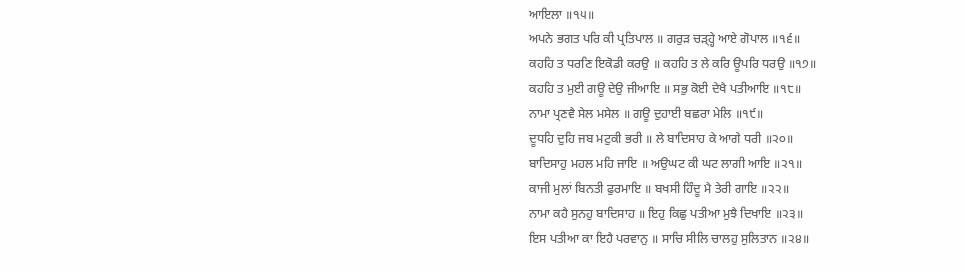ਆਇਲਾ ॥੧੫॥
ਅਪਨੇ ਭਗਤ ਪਰਿ ਕੀ ਪ੍ਰਤਿਪਾਲ ॥ ਗਰੁੜ ਚੜ੍ਹ੍ਹੇ ਆਏ ਗੋਪਾਲ ॥੧੬॥
ਕਹਹਿ ਤ ਧਰਣਿ ਇਕੋਡੀ ਕਰਉ ॥ ਕਹਹਿ ਤ ਲੇ ਕਰਿ ਊਪਰਿ ਧਰਉ ॥੧੭॥
ਕਹਹਿ ਤ ਮੁਈ ਗਊ ਦੇਉ ਜੀਆਇ ॥ ਸਭੁ ਕੋਈ ਦੇਖੈ ਪਤੀਆਇ ॥੧੮॥
ਨਾਮਾ ਪ੍ਰਣਵੈ ਸੇਲ ਮਸੇਲ ॥ ਗਊ ਦੁਹਾਈ ਬਛਰਾ ਮੇਲਿ ॥੧੯॥
ਦੂਧਹਿ ਦੁਹਿ ਜਬ ਮਟੁਕੀ ਭਰੀ ॥ ਲੇ ਬਾਦਿਸਾਹ ਕੇ ਆਗੇ ਧਰੀ ॥੨੦॥
ਬਾਦਿਸਾਹੁ ਮਹਲ ਮਹਿ ਜਾਇ ॥ ਅਉਘਟ ਕੀ ਘਟ ਲਾਗੀ ਆਇ ॥੨੧॥
ਕਾਜੀ ਮੁਲਾਂ ਬਿਨਤੀ ਫੁਰਮਾਇ ॥ ਬਖਸੀ ਹਿੰਦੂ ਮੈ ਤੇਰੀ ਗਾਇ ॥੨੨॥
ਨਾਮਾ ਕਹੈ ਸੁਨਹੁ ਬਾਦਿਸਾਹ ॥ ਇਹੁ ਕਿਛੁ ਪਤੀਆ ਮੁਝੈ ਦਿਖਾਇ ॥੨੩॥
ਇਸ ਪਤੀਆ ਕਾ ਇਹੈ ਪਰਵਾਨੁ ॥ ਸਾਚਿ ਸੀਲਿ ਚਾਲਹੁ ਸੁਲਿਤਾਨ ॥੨੪॥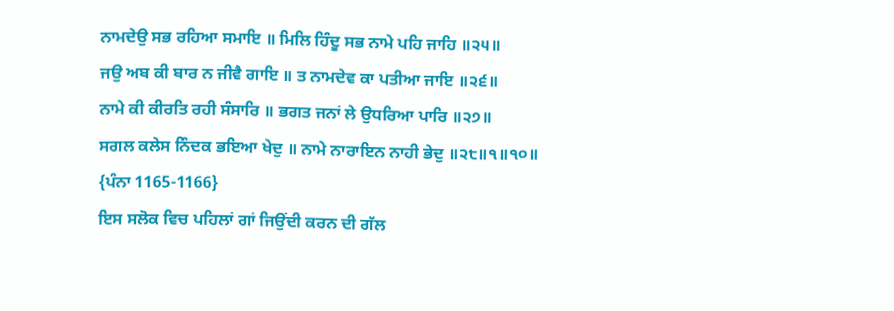ਨਾਮਦੇਉ ਸਭ ਰਹਿਆ ਸਮਾਇ ॥ ਮਿਲਿ ਹਿੰਦੂ ਸਭ ਨਾਮੇ ਪਹਿ ਜਾਹਿ ॥੨੫॥
ਜਉ ਅਬ ਕੀ ਬਾਰ ਨ ਜੀਵੈ ਗਾਇ ॥ ਤ ਨਾਮਦੇਵ ਕਾ ਪਤੀਆ ਜਾਇ ॥੨੬॥
ਨਾਮੇ ਕੀ ਕੀਰਤਿ ਰਹੀ ਸੰਸਾਰਿ ॥ ਭਗਤ ਜਨਾਂ ਲੇ ਉਧਰਿਆ ਪਾਰਿ ॥੨੭॥
ਸਗਲ ਕਲੇਸ ਨਿੰਦਕ ਭਇਆ ਖੇਦੁ ॥ ਨਾਮੇ ਨਾਰਾਇਨ ਨਾਹੀ ਭੇਦੁ ॥੨੮॥੧॥੧੦॥
{ਪੰਨਾ 1165-1166}
ਇਸ ਸਲੋਕ ਵਿਚ ਪਹਿਲਾਂ ਗਾਂ ਜਿਉਂਦੀ ਕਰਨ ਦੀ ਗੱਲ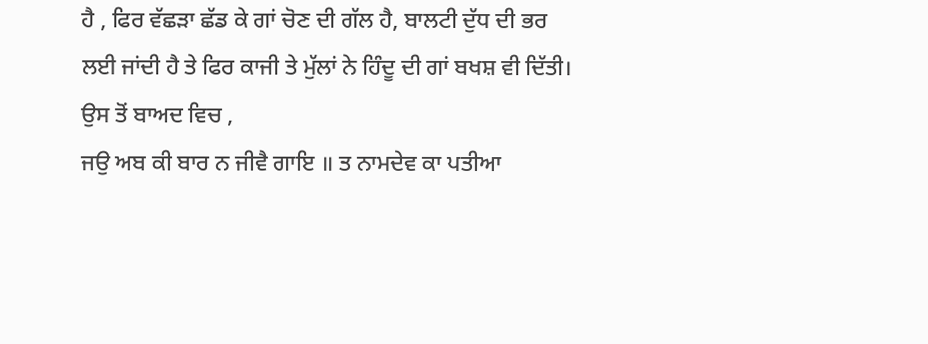ਹੈ , ਫਿਰ ਵੱਛੜਾ ਛੱਡ ਕੇ ਗਾਂ ਚੋਣ ਦੀ ਗੱਲ ਹੈ, ਬਾਲਟੀ ਦੁੱਧ ਦੀ ਭਰ ਲਈ ਜਾਂਦੀ ਹੈ ਤੇ ਫਿਰ ਕਾਜੀ ਤੇ ਮੁੱਲਾਂ ਨੇ ਹਿੰਦੂ ਦੀ ਗਾਂ ਬਖਸ਼ ਵੀ ਦਿੱਤੀ। ਉਸ ਤੋਂ ਬਾਅਦ ਵਿਚ ,
ਜਉ ਅਬ ਕੀ ਬਾਰ ਨ ਜੀਵੈ ਗਾਇ ॥ ਤ ਨਾਮਦੇਵ ਕਾ ਪਤੀਆ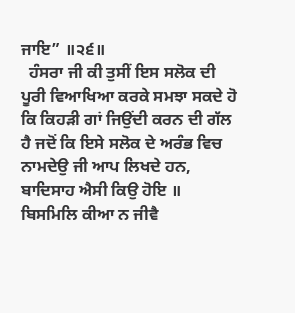ਜਾਇ” ॥੨੬॥
  ਹੰਸਰਾ ਜੀ ਕੀ ਤੁਸੀਂ ਇਸ ਸਲੋਕ ਦੀ ਪੂਰੀ ਵਿਆਖਿਆ ਕਰਕੇ ਸਮਝਾ ਸਕਦੇ ਹੋ ਕਿ ਕਿਹੜੀ ਗਾਂ ਜਿਉਂਦੀ ਕਰਨ ਦੀ ਗੱਲ ਹੈ ਜਦੋਂ ਕਿ ਇਸੇ ਸਲੋਕ ਦੇ ਅਰੰਭ ਵਿਚ ਨਾਮਦੇਉ ਜੀ ਆਪ ਲਿਖਦੇ ਹਨ,
ਬਾਦਿਸਾਹ ਐਸੀ ਕਿਉ ਹੋਇ ॥ ਬਿਸਮਿਲਿ ਕੀਆ ਨ ਜੀਵੈ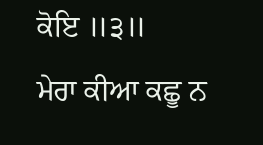ਕੋਇ ॥੩॥
ਮੇਰਾ ਕੀਆ ਕਛੂ ਨ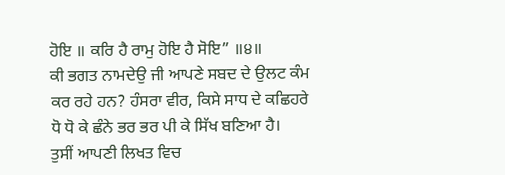ਹੋਇ ॥ ਕਰਿ ਹੈ ਰਾਮੁ ਹੋਇ ਹੈ ਸੋਇ” ॥੪॥
ਕੀ ਭਗਤ ਨਾਮਦੇਉ ਜੀ ਆਪਣੇ ਸਬਦ ਦੇ ਉਲਟ ਕੰਮ ਕਰ ਰਹੇ ਹਨ? ਹੰਸਰਾ ਵੀਰ, ਕਿਸੇ ਸਾਧ ਦੇ ਕਛਿਹਰੇ ਧੋ ਧੋ ਕੇ ਛੰਨੇ ਭਰ ਭਰ ਪੀ ਕੇ ਸਿੱਖ ਬਣਿਆ ਹੈ।
ਤੁਸੀਂ ਆਪਣੀ ਲਿਖਤ ਵਿਚ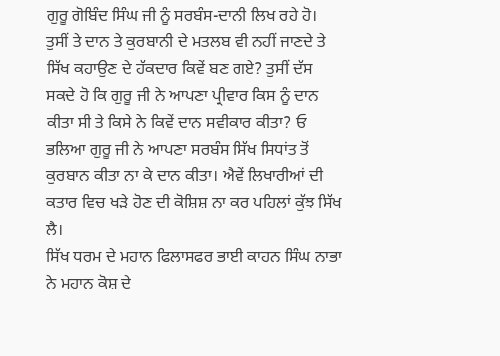ਗੁਰੂ ਗੋਬਿੰਦ ਸਿੰਘ ਜੀ ਨੂੰ ਸਰਬੰਸ-ਦਾਨੀ ਲਿਖ ਰਹੇ ਹੋ। ਤੁਸੀਂ ਤੇ ਦਾਨ ਤੇ ਕੁਰਬਾਨੀ ਦੇ ਮਤਲਬ ਵੀ ਨਹੀਂ ਜਾਣਦੇ ਤੇ ਸਿੱਖ ਕਹਾਉਣ ਦੇ ਹੱਕਦਾਰ ਕਿਵੇਂ ਬਣ ਗਏ? ਤੁਸੀਂ ਦੱਸ ਸਕਦੇ ਹੋ ਕਿ ਗੁਰੂ ਜੀ ਨੇ ਆਪਣਾ ਪ੍ਰੀਵਾਰ ਕਿਸ ਨੂੰ ਦਾਨ ਕੀਤਾ ਸੀ ਤੇ ਕਿਸੇ ਨੇ ਕਿਵੇਂ ਦਾਨ ਸਵੀਕਾਰ ਕੀਤਾ? ਓ ਭਲਿਆ ਗੁਰੂ ਜੀ ਨੇ ਆਪਣਾ ਸਰਬੰਸ ਸਿੱਖ ਸਿਧਾਂਤ ਤੋਂ ਕੁਰਬਾਨ ਕੀਤਾ ਨਾ ਕੇ ਦਾਨ ਕੀਤਾ। ਐਵੇਂ ਲਿਖਾਰੀਆਂ ਦੀ ਕਤਾਰ ਵਿਚ ਖੜੇ ਹੋਣ ਦੀ ਕੋਸ਼ਿਸ਼ ਨਾ ਕਰ ਪਹਿਲਾਂ ਕੁੱਝ ਸਿੱਖ ਲੈ।
ਸਿੱਖ ਧਰਮ ਦੇ ਮਹਾਨ ਫਿਲਾਸਫਰ ਭਾਈ ਕਾਹਨ ਸਿੰਘ ਨਾਭਾ ਨੇ ਮਹਾਨ ਕੋਸ਼ ਦੇ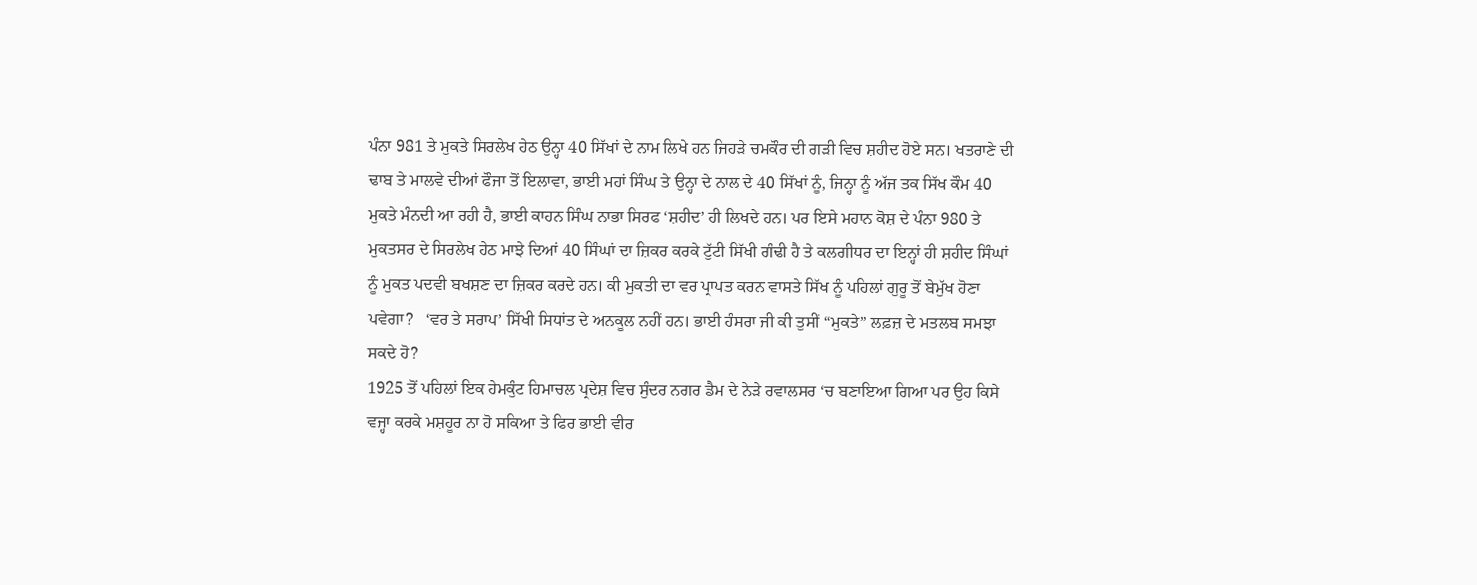ਪੰਨਾ 981 ਤੇ ਮੁਕਤੇ ਸਿਰਲੇਖ ਹੇਠ ਉਨ੍ਹਾ 40 ਸਿੱਖਾਂ ਦੇ ਨਾਮ ਲਿਖੇ ਹਨ ਜਿਹੜੇ ਚਮਕੌਰ ਦੀ ਗੜੀ ਵਿਚ ਸ਼ਹੀਦ ਹੋਏ ਸਨ। ਖਤਰਾਣੇ ਦੀ ਢਾਬ ਤੇ ਮਾਲਵੇ ਦੀਆਂ ਫੌਜਾ ਤੋਂ ਇਲਾਵਾ, ਭਾਈ ਮਹਾਂ ਸਿੰਘ ਤੇ ਉਨ੍ਹਾ ਦੇ ਨਾਲ ਦੇ 40 ਸਿੱਖਾਂ ਨੂੰ, ਜਿਨ੍ਹਾ ਨੂੰ ਅੱਜ ਤਕ ਸਿੱਖ ਕੌਮ 40 ਮੁਕਤੇ ਮੰਨਦੀ ਆ ਰਹੀ ਹੈ, ਭਾਈ ਕਾਹਨ ਸਿੰਘ ਨਾਭਾ ਸਿਰਫ ‘ਸ਼ਹੀਦ’ ਹੀ ਲਿਖਦੇ ਹਨ। ਪਰ ਇਸੇ ਮਹਾਨ ਕੋਸ਼ ਦੇ ਪੰਨਾ 980 ਤੇ ਮੁਕਤਸਰ ਦੇ ਸਿਰਲੇਖ ਹੇਠ ਮਾਝੇ ਦਿਆਂ 40 ਸਿੰਘਾਂ ਦਾ ਜ਼ਿਕਰ ਕਰਕੇ ਟੁੱਟੀ ਸਿੱਖੀ ਗੰਢੀ ਹੈ ਤੇ ਕਲਗੀਧਰ ਦਾ ਇਨ੍ਹਾਂ ਹੀ ਸ਼ਹੀਦ ਸਿੰਘਾਂ ਨੂੰ ਮੁਕਤ ਪਦਵੀ ਬਖਸ਼ਣ ਦਾ ਜ਼ਿਕਰ ਕਰਦੇ ਹਨ। ਕੀ ਮੁਕਤੀ ਦਾ ਵਰ ਪ੍ਰਾਪਤ ਕਰਨ ਵਾਸਤੇ ਸਿੱਖ ਨੂੰ ਪਹਿਲਾਂ ਗੁਰੂ ਤੋਂ ਬੇਮੁੱਖ ਹੋਣਾ ਪਵੇਗਾ?   ‘ਵਰ ਤੇ ਸਰਾਪ’ ਸਿੱਖੀ ਸਿਧਾਂਤ ਦੇ ਅਨਕੂਲ ਨਹੀਂ ਹਨ। ਭਾਈ ਹੰਸਰਾ ਜੀ ਕੀ ਤੁਸੀਂ “ਮੁਕਤੇ” ਲਫ਼ਜ਼ ਦੇ ਮਤਲਬ ਸਮਝਾ ਸਕਦੇ ਹੋ?
1925 ਤੋਂ ਪਹਿਲਾਂ ਇਕ ਹੇਮਕੁੰਟ ਹਿਮਾਚਲ ਪ੍ਰਦੇਸ਼ ਵਿਚ ਸੁੰਦਰ ਨਗਰ ਡੈਮ ਦੇ ਨੇੜੇ ਰਵਾਲਸਰ ‘ਚ ਬਣਾਇਆ ਗਿਆ ਪਰ ਉਹ ਕਿਸੇ ਵਜ੍ਹਾ ਕਰਕੇ ਮਸ਼ਹੂਰ ਨਾ ਹੋ ਸਕਿਆ ਤੇ ਫਿਰ ਭਾਈ ਵੀਰ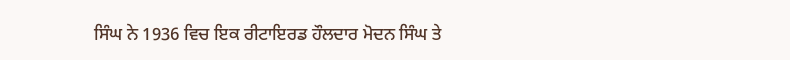ਸਿੰਘ ਨੇ 1936 ਵਿਚ ਇਕ ਰੀਟਾਇਰਡ ਹੌਲਦਾਰ ਮੋਦਨ ਸਿੰਘ ਤੇ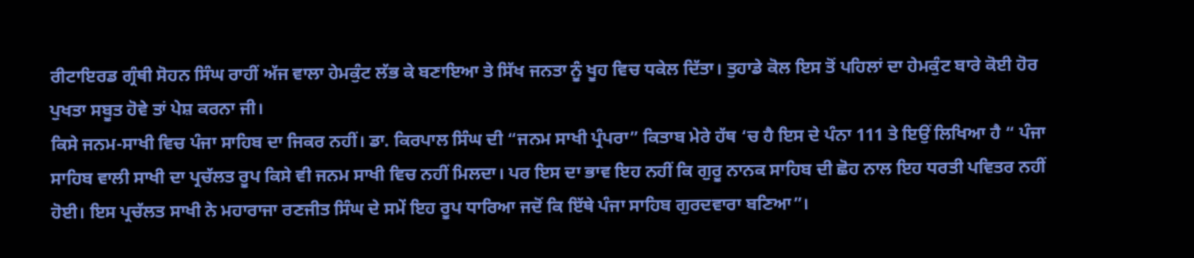ਰੀਟਾਇਰਡ ਗ੍ਰੰਥੀ ਸੋਹਨ ਸਿੰਘ ਰਾਹੀਂ ਅੱਜ ਵਾਲਾ ਹੇਮਕੁੰਟ ਲੱਭ ਕੇ ਬਣਾਇਆ ਤੇ ਸਿੱਖ ਜਨਤਾ ਨੂੰ ਖੂਹ ਵਿਚ ਧਕੇਲ ਦਿੱਤਾ। ਤੁਹਾਡੇ ਕੋਲ ਇਸ ਤੋਂ ਪਹਿਲਾਂ ਦਾ ਹੇਮਕੁੰਟ ਬਾਰੇ ਕੋਈ ਹੋਰ ਪੁਖਤਾ ਸਬੂਤ ਹੋਵੇ ਤਾਂ ਪੇਸ਼ ਕਰਨਾ ਜੀ।
ਕਿਸੇ ਜਨਮ-ਸਾਖੀ ਵਿਚ ਪੰਜਾ ਸਾਹਿਬ ਦਾ ਜਿਕਰ ਨਹੀਂ। ਡਾ. ਕਿਰਪਾਲ ਸਿੰਘ ਦੀ “ਜਨਮ ਸਾਖੀ ਪ੍ਰੰਪਰਾ” ਕਿਤਾਬ ਮੇਰੇ ਹੱਥ ‘ਚ ਹੈ ਇਸ ਦੇ ਪੰਨਾ 111 ਤੇ ਇਉਂ ਲਿਖਿਆ ਹੈ “ ਪੰਜਾ ਸਾਹਿਬ ਵਾਲੀ ਸਾਖੀ ਦਾ ਪ੍ਰਚੱਲਤ ਰੂਪ ਕਿਸੇ ਵੀ ਜਨਮ ਸਾਖੀ ਵਿਚ ਨਹੀਂ ਮਿਲਦਾ। ਪਰ ਇਸ ਦਾ ਭਾਵ ਇਹ ਨਹੀਂ ਕਿ ਗੁਰੂ ਨਾਨਕ ਸਾਹਿਬ ਦੀ ਛੋਹ ਨਾਲ ਇਹ ਧਰਤੀ ਪਵਿਤਰ ਨਹੀਂ ਹੋਈ। ਇਸ ਪ੍ਰਚੱਲਤ ਸਾਖੀ ਨੇ ਮਹਾਰਾਜਾ ਰਣਜੀਤ ਸਿੰਘ ਦੇ ਸਮੇਂ ਇਹ ਰੂਪ ਧਾਰਿਆ ਜਦੋਂ ਕਿ ਇੱਥੇ ਪੰਜਾ ਸਾਹਿਬ ਗੁਰਦਵਾਰਾ ਬਣਿਆ”।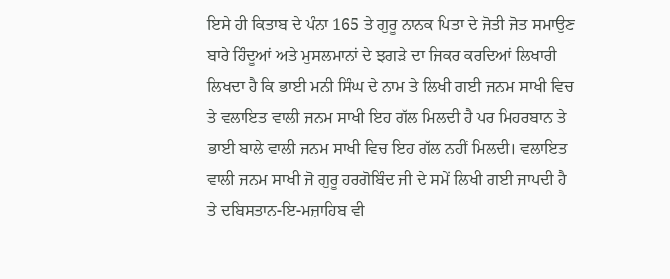ਇਸੇ ਹੀ ਕਿਤਾਬ ਦੇ ਪੰਨਾ 165 ਤੇ ਗੁਰੂ ਨਾਨਕ ਪਿਤਾ ਦੇ ਜੋਤੀ ਜੋਤ ਸਮਾਉਣ ਬਾਰੇ ਹਿੰਦੂਆਂ ਅਤੇ ਮੁਸਲਮਾਨਾਂ ਦੇ ਝਗੜੇ ਦਾ ਜਿਕਰ ਕਰਦਿਆਂ ਲਿਖਾਰੀ ਲਿਖਦਾ ਹੈ ਕਿ ਭਾਈ ਮਨੀ ਸਿੰਘ ਦੇ ਨਾਮ ਤੇ ਲਿਖੀ ਗਈ ਜਨਮ ਸਾਖੀ ਵਿਚ ਤੇ ਵਲਾਇਤ ਵਾਲੀ ਜਨਮ ਸਾਖੀ ਇਹ ਗੱਲ ਮਿਲਦੀ ਹੈ ਪਰ ਮਿਹਰਬਾਨ ਤੇ ਭਾਈ ਬਾਲੇ ਵਾਲੀ ਜਨਮ ਸਾਖੀ ਵਿਚ ਇਹ ਗੱਲ ਨਹੀਂ ਮਿਲਦੀ। ਵਲਾਇਤ ਵਾਲੀ ਜਨਮ ਸਾਖੀ ਜੋ ਗੁਰੂ ਹਰਗੋਬਿੰਦ ਜੀ ਦੇ ਸਮੇਂ ਲਿਖੀ ਗਈ ਜਾਪਦੀ ਹੈ ਤੇ ਦਬਿਸਤਾਨ-ਇ-ਮਜ਼ਾਹਿਬ ਵੀ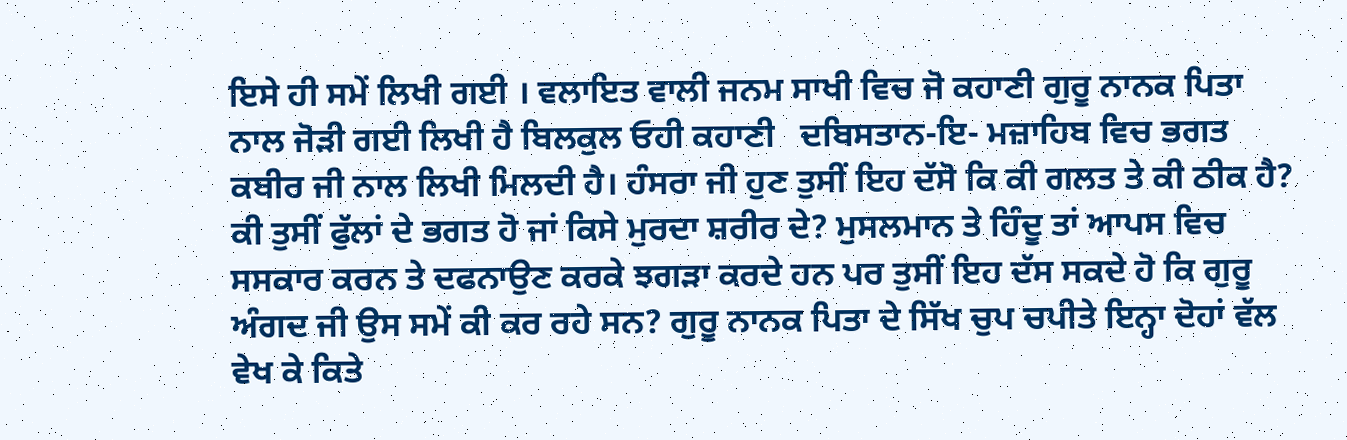ਇਸੇ ਹੀ ਸਮੇਂ ਲਿਖੀ ਗਈ । ਵਲਾਇਤ ਵਾਲੀ ਜਨਮ ਸਾਖੀ ਵਿਚ ਜੋ ਕਹਾਣੀ ਗੁਰੂ ਨਾਨਕ ਪਿਤਾ ਨਾਲ ਜੋੜੀ ਗਈ ਲਿਖੀ ਹੈ ਬਿਲਕੁਲ ਓਹੀ ਕਹਾਣੀ   ਦਬਿਸਤਾਨ-ਇ- ਮਜ਼ਾਹਿਬ ਵਿਚ ਭਗਤ ਕਬੀਰ ਜੀ ਨਾਲ ਲਿਖੀ ਮਿਲਦੀ ਹੈ। ਹੰਸਰਾ ਜੀ ਹੁਣ ਤੁਸੀਂ ਇਹ ਦੱਸੋ ਕਿ ਕੀ ਗਲਤ ਤੇ ਕੀ ਠੀਕ ਹੈ?
ਕੀ ਤੁਸੀਂ ਫੁੱਲਾਂ ਦੇ ਭਗਤ ਹੋ ਜਾਂ ਕਿਸੇ ਮੁਰਦਾ ਸ਼ਰੀਰ ਦੇ? ਮੁਸਲਮਾਨ ਤੇ ਹਿੰਦੂ ਤਾਂ ਆਪਸ ਵਿਚ ਸਸਕਾਰ ਕਰਨ ਤੇ ਦਫਨਾਉਣ ਕਰਕੇ ਝਗੜਾ ਕਰਦੇ ਹਨ ਪਰ ਤੁਸੀਂ ਇਹ ਦੱਸ ਸਕਦੇ ਹੋ ਕਿ ਗੁਰੂ ਅੰਗਦ ਜੀ ਉਸ ਸਮੇਂ ਕੀ ਕਰ ਰਹੇ ਸਨ? ਗੁਰੂ ਨਾਨਕ ਪਿਤਾ ਦੇ ਸਿੱਖ ਚੁਪ ਚਪੀਤੇ ਇਨ੍ਹਾ ਦੋਹਾਂ ਵੱਲ ਵੇਖ ਕੇ ਕਿਤੇ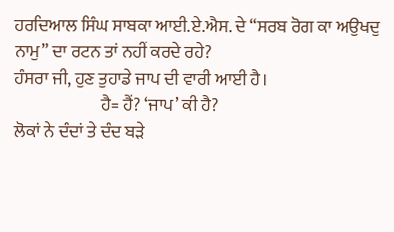ਹਰਦਿਆਲ ਸਿੰਘ ਸਾਬਕਾ ਆਈ.ਏ.ਐਸ. ਦੇ “ਸਰਬ ਰੋਗ ਕਾ ਅਉਖਦੁ ਨਾਮੁ” ਦਾ ਰਟਨ ਤਾਂ ਨਹੀਂ ਕਰਦੇ ਰਹੇ?
ਹੰਸਰਾ ਜੀ, ਹੁਣ ਤੁਹਾਡੇ ਜਾਪ ਦੀ ਵਾਰੀ ਆਈ ਹੈ।
                         ਹੈ= ਹੈਂ? ‘ਜਾਪ’ ਕੀ ਹੈ?
ਲੋਕਾਂ ਨੇ ਦੰਦਾਂ ਤੇ ਦੰਦ ਬੜੇ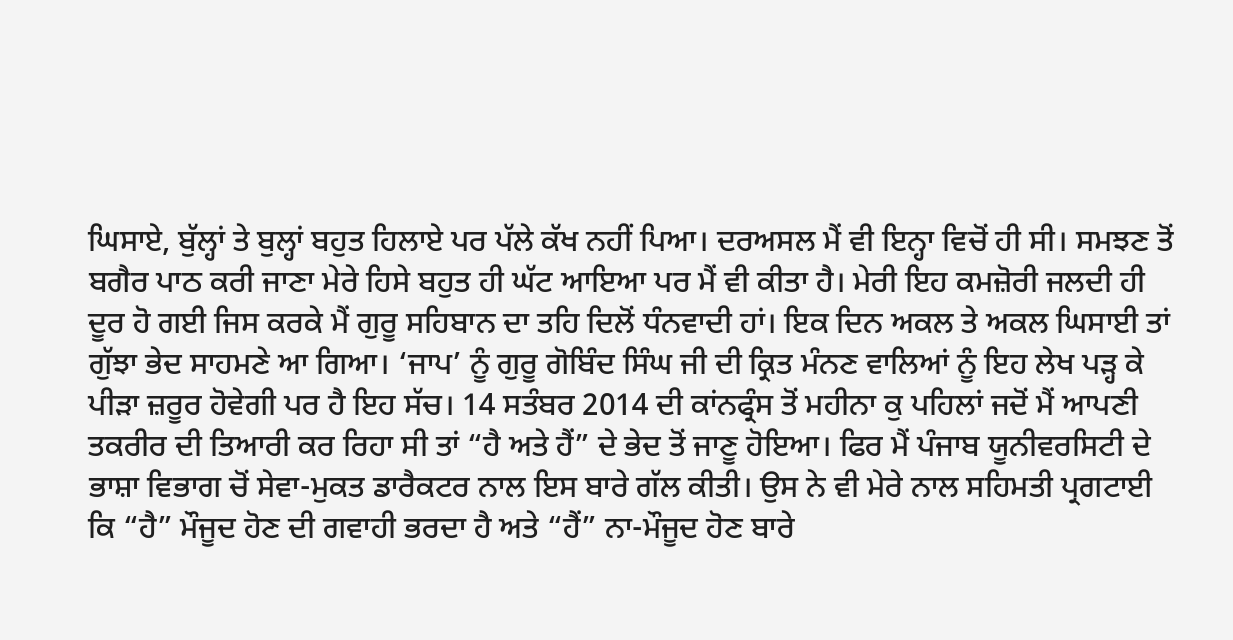ਘਿਸਾਏ, ਬੁੱਲ੍ਹਾਂ ਤੇ ਬੁਲ੍ਹਾਂ ਬਹੁਤ ਹਿਲਾਏ ਪਰ ਪੱਲੇ ਕੱਖ ਨਹੀਂ ਪਿਆ। ਦਰਅਸਲ ਮੈਂ ਵੀ ਇਨ੍ਹਾ ਵਿਚੋਂ ਹੀ ਸੀ। ਸਮਝਣ ਤੋਂ ਬਗੈਰ ਪਾਠ ਕਰੀ ਜਾਣਾ ਮੇਰੇ ਹਿਸੇ ਬਹੁਤ ਹੀ ਘੱਟ ਆਇਆ ਪਰ ਮੈਂ ਵੀ ਕੀਤਾ ਹੈ। ਮੇਰੀ ਇਹ ਕਮਜ਼ੋਰੀ ਜਲਦੀ ਹੀ ਦੂਰ ਹੋ ਗਈ ਜਿਸ ਕਰਕੇ ਮੈਂ ਗੁਰੂ ਸਹਿਬਾਨ ਦਾ ਤਹਿ ਦਿਲੋਂ ਧੰਨਵਾਦੀ ਹਾਂ। ਇਕ ਦਿਨ ਅਕਲ ਤੇ ਅਕਲ ਘਿਸਾਈ ਤਾਂ ਗੁੱਝਾ ਭੇਦ ਸਾਹਮਣੇ ਆ ਗਿਆ। ‘ਜਾਪ’ ਨੂੰ ਗੁਰੂ ਗੋਬਿੰਦ ਸਿੰਘ ਜੀ ਦੀ ਕ੍ਰਿਤ ਮੰਨਣ ਵਾਲਿਆਂ ਨੂੰ ਇਹ ਲੇਖ ਪੜ੍ਹ ਕੇ ਪੀੜਾ ਜ਼ਰੂਰ ਹੋਵੇਗੀ ਪਰ ਹੈ ਇਹ ਸੱਚ। 14 ਸਤੰਬਰ 2014 ਦੀ ਕਾਂਨਫ੍ਰੰਸ ਤੋਂ ਮਹੀਨਾ ਕੁ ਪਹਿਲਾਂ ਜਦੋਂ ਮੈਂ ਆਪਣੀ ਤਕਰੀਰ ਦੀ ਤਿਆਰੀ ਕਰ ਰਿਹਾ ਸੀ ਤਾਂ “ਹੈ ਅਤੇ ਹੈਂ” ਦੇ ਭੇਦ ਤੋਂ ਜਾਣੂ ਹੋਇਆ। ਫਿਰ ਮੈਂ ਪੰਜਾਬ ਯੂਨੀਵਰਸਿਟੀ ਦੇ ਭਾਸ਼ਾ ਵਿਭਾਗ ਚੋਂ ਸੇਵਾ-ਮੁਕਤ ਡਾਰੈਕਟਰ ਨਾਲ ਇਸ ਬਾਰੇ ਗੱਲ ਕੀਤੀ। ਉਸ ਨੇ ਵੀ ਮੇਰੇ ਨਾਲ ਸਹਿਮਤੀ ਪ੍ਰਗਟਾਈ ਕਿ “ਹੈ” ਮੌਜੂਦ ਹੋਣ ਦੀ ਗਵਾਹੀ ਭਰਦਾ ਹੈ ਅਤੇ “ਹੈਂ” ਨਾ-ਮੌਜੂਦ ਹੋਣ ਬਾਰੇ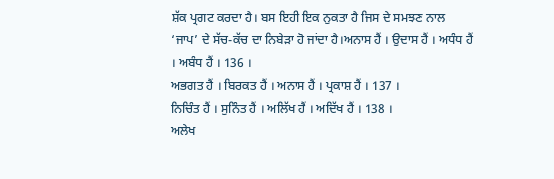ਸ਼ੱਕ ਪ੍ਰਗਟ ਕਰਦਾ ਹੈ। ਬਸ ਇਹੀ ਇਕ ਨੁਕਤਾ ਹੈ ਜਿਸ ਦੇ ਸਮਝਣ ਨਾਲ ‘ਜਾਪ’ ਦੇ ਸੱਚ-ਕੱਚ ਦਾ ਨਿਬੇੜਾ ਹੋ ਜਾਂਦਾ ਹੈ।ਅਨਾਸ ਹੈਂ । ਉਦਾਸ ਹੈਂ । ਅਧੰਧ ਹੈਂ । ਅਬੰਧ ਹੈਂ । 136 ।
ਅਭਗਤ ਹੈਂ । ਬਿਰਕਤ ਹੈਂ । ਅਨਾਸ ਹੈਂ । ਪ੍ਰਕਾਸ਼ ਹੈਂ । 137 ।
ਨਿਚਿੰਤ ਹੈਂ । ਸੁਨਿੰਤ ਹੈਂ । ਅਲਿੱਖ ਹੈਂ । ਅਦਿੱਖ ਹੈਂ । 138 ।
ਅਲੇਖ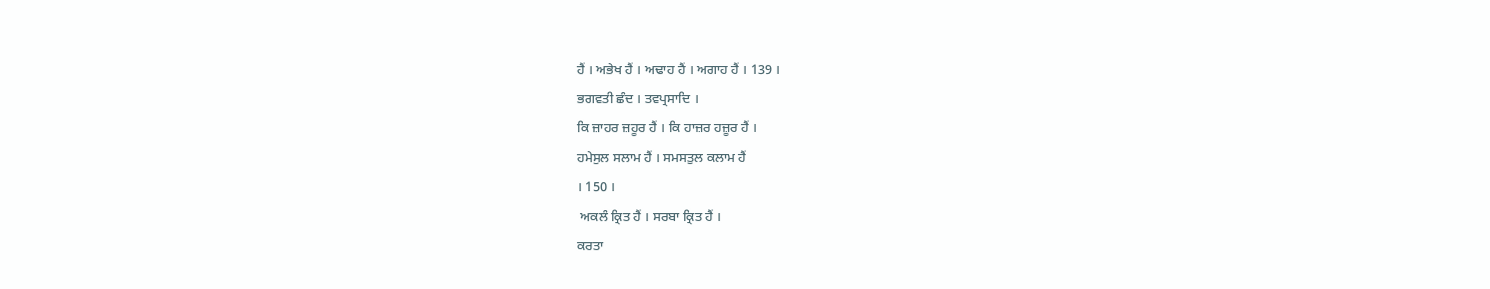ਹੈਂ । ਅਭੇਖ ਹੈਂ । ਅਢਾਹ ਹੈਂ । ਅਗਾਹ ਹੈਂ । 139 ।
ਭਗਵਤੀ ਛੰਦ । ਤਵਪ੍ਰਸਾਦਿ ।
ਕਿ ਜ਼ਾਹਰ ਜ਼ਹੂਰ ਹੈਂ । ਕਿ ਹਾਜ਼ਰ ਹਜ਼ੂਰ ਹੈਂ ।
ਹਮੇਸੁਲ ਸਲਾਮ ਹੈਂ । ਸਮਸਤੁਲ ਕਲਾਮ ਹੈਂ
। 150 ।
 ਅਕਲੰ ਕ੍ਰਿਤ ਹੈਂ । ਸਰਬਾ ਕ੍ਰਿਤ ਹੈਂ ।
ਕਰਤਾ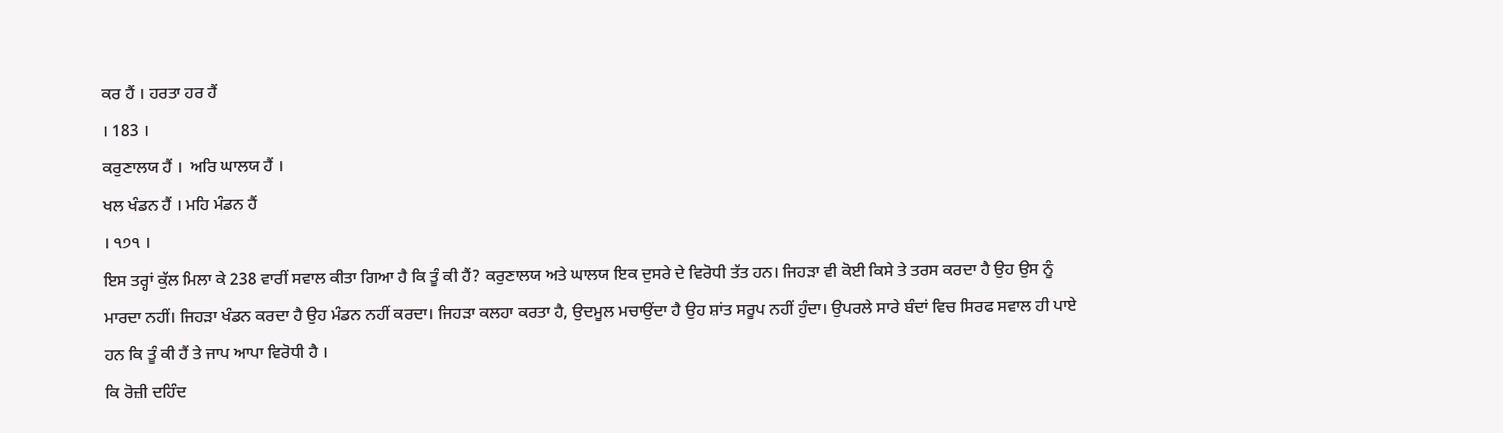ਕਰ ਹੈਂ । ਹਰਤਾ ਹਰ ਹੈਂ
। 183 ।
ਕਰੁਣਾਲਯ ਹੈਂ ।  ਅਰਿ ਘਾਲਯ ਹੈਂ ।
ਖਲ ਖੰਡਨ ਹੈਂ । ਮਹਿ ਮੰਡਨ ਹੈਂ
। ੧੭੧ ।
ਇਸ ਤਰ੍ਹਾਂ ਕੁੱਲ ਮਿਲਾ ਕੇ 238 ਵਾਰੀਂ ਸਵਾਲ ਕੀਤਾ ਗਿਆ ਹੈ ਕਿ ਤੂੰ ਕੀ ਹੈਂ? ਕਰੁਣਾਲਯ ਅਤੇ ਘਾਲਯ ਇਕ ਦੁਸਰੇ ਦੇ ਵਿਰੋਧੀ ਤੱਤ ਹਨ। ਜਿਹੜਾ ਵੀ ਕੋਈ ਕਿਸੇ ਤੇ ਤਰਸ ਕਰਦਾ ਹੈ ਉਹ ਉਸ ਨੂੰ ਮਾਰਦਾ ਨਹੀਂ। ਜਿਹੜਾ ਖੰਡਨ ਕਰਦਾ ਹੈ ਉਹ ਮੰਡਨ ਨਹੀਂ ਕਰਦਾ। ਜਿਹੜਾ ਕਲਹਾ ਕਰਤਾ ਹੈ, ਉਦਮੂਲ ਮਚਾਉਂਦਾ ਹੈ ਉਹ ਸ਼ਾਂਤ ਸਰੂਪ ਨਹੀਂ ਹੁੰਦਾ। ਉਪਰਲੇ ਸਾਰੇ ਬੰਦਾਂ ਵਿਚ ਸਿਰਫ ਸਵਾਲ ਹੀ ਪਾਏ ਹਨ ਕਿ ਤੂੰ ਕੀ ਹੈਂ ਤੇ ਜਾਪ ਆਪਾ ਵਿਰੋਧੀ ਹੈ ।
ਕਿ ਰੋਜ਼ੀ ਦਹਿੰਦ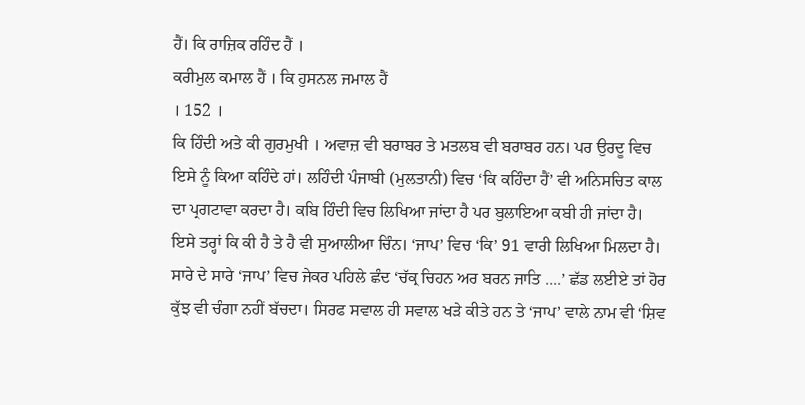ਹੈਂ। ਕਿ ਰਾਜ਼ਿਕ ਰਹਿੰਦ ਹੈਂ ।
ਕਰੀਮੁਲ ਕਮਾਲ ਹੈਂ । ਕਿ ਹੁਸਨਲ ਜਮਾਲ ਹੈਂ
। 152 ।
ਕਿ ਹਿੰਦੀ ਅਤੇ ਕੀ ਗੁਰਮੁਖੀ । ਅਵਾਜ਼ ਵੀ ਬਰਾਬਰ ਤੇ ਮਤਲਬ ਵੀ ਬਰਾਬਰ ਹਨ। ਪਰ ਉਰਦੂ ਵਿਚ ਇਸੇ ਨੂੰ ਕਿਆ ਕਹਿੰਦੇ ਹਾਂ। ਲਹਿੰਦੀ ਪੰਜਾਬੀ (ਮੁਲਤਾਨੀ) ਵਿਚ ‘ਕਿ ਕਹਿੰਦਾ ਹੈਂ’ ਵੀ ਅਨਿਸਚਿਤ ਕਾਲ ਦਾ ਪ੍ਰਗਟਾਵਾ ਕਰਦਾ ਹੈ। ਕਬਿ ਹਿੰਦੀ ਵਿਚ ਲਿਖਿਆ ਜਾਂਦਾ ਹੈ ਪਰ ਬੁਲਾਇਆ ਕਬੀ ਹੀ ਜਾਂਦਾ ਹੈ। ਇਸੇ ਤਰ੍ਹਾਂ ਕਿ ਕੀ ਹੈ ਤੇ ਹੈ ਵੀ ਸੁਆਲੀਆ ਚਿੰਨ। ‘ਜਾਪ’ ਵਿਚ ‘ਕਿ’ 91 ਵਾਰੀ ਲਿਖਿਆ ਮਿਲਦਾ ਹੈ। ਸਾਰੇ ਦੇ ਸਾਰੇ ‘ਜਾਪ’ ਵਿਚ ਜੇਕਰ ਪਹਿਲੇ ਛੰਦ ‘ਚੱਕ੍ਰ ਚਿਹਨ ਅਰ ਬਰਨ ਜਾਤਿ ....’ ਛੱਡ ਲਈਏ ਤਾਂ ਹੋਰ ਕੁੱਝ ਵੀ ਚੰਗਾ ਨਹੀਂ ਬੱਚਦਾ। ਸਿਰਫ ਸਵਾਲ ਹੀ ਸਵਾਲ ਖੜੇ ਕੀਤੇ ਹਨ ਤੇ ‘ਜਾਪ’ ਵਾਲੇ ਨਾਮ ਵੀ ‘ਸ਼ਿਵ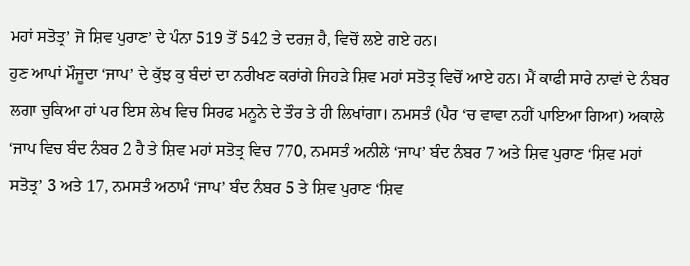ਮਹਾਂ ਸਤੋਤ੍ਰ’ ਜੋ ਸ਼ਿਵ ਪੁਰਾਣ’ ਦੇ ਪੰਨਾ 519 ਤੋਂ 542 ਤੇ ਦਰਜ਼ ਹੈ, ਵਿਚੋਂ ਲਏ ਗਏ ਹਨ।
ਹੁਣ ਆਪਾਂ ਮੌਜੂਦਾ ‘ਜਾਪ’ ਦੇ ਕੁੱਝ ਕੁ ਬੰਦਾਂ ਦਾ ਨਰੀਖਣ ਕਰਾਂਗੇ ਜਿਹੜੇ ਸ਼ਿਵ ਮਹਾਂ ਸਤੋਤ੍ਰ ਵਿਚੋਂ ਆਏ ਹਨ। ਮੈਂ ਕਾਫੀ ਸਾਰੇ ਨਾਵਾਂ ਦੇ ਨੰਬਰ ਲਗਾ ਚੁਕਿਆ ਹਾਂ ਪਰ ਇਸ ਲੇਖ ਵਿਚ ਸਿਰਫ ਮਨੂਨੇ ਦੇ ਤੌਰ ਤੇ ਹੀ ਲਿਖਾਂਗਾ। ਨਮਸਤੰ (ਪੈਰ ‘ਚ ਵਾਵਾ ਨਹੀਂ ਪਾਇਆ ਗਿਆ) ਅਕਾਲੇ ‘ਜਾਪ ਵਿਚ ਬੰਦ ਨੰਬਰ 2 ਹੈ ਤੇ ਸ਼ਿਵ ਮਹਾਂ ਸਤੋਤ੍ਰ ਵਿਚ 770, ਨਮਸਤੰ ਅਨੀਲੇ ‘ਜਾਪ’ ਬੰਦ ਨੰਬਰ 7 ਅਤੇ ਸ਼ਿਵ ਪੁਰਾਣ ‘ਸ਼ਿਵ ਮਹਾਂ ਸਤੋਤ੍ਰ’ 3 ਅਤੇ 17, ਨਮਸਤੰ ਅਠਾਮੰ ‘ਜਾਪ’ ਬੰਦ ਨੰਬਰ 5 ਤੇ ਸ਼ਿਵ ਪੁਰਾਣ ‘ਸ਼ਿਵ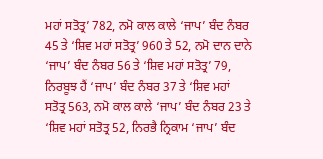ਮਹਾਂ ਸਤੋਤ੍ਰ’ 782, ਨਮੋ ਕਾਲ ਕਾਲੇ ‘ਜਾਪ’ ਬੰਦ ਨੰਬਰ 45 ਤੇ ‘ਸ਼ਿਵ ਮਹਾਂ ਸਤੋਤ੍ਰ’ 960 ਤੇ 52, ਨਮੋ ਦਾਨ ਦਾਨੇ ‘ਜਾਪ’ ਬੰਦ ਨੰਬਰ 56 ਤੇ ‘ਸ਼ਿਵ ਮਹਾਂ ਸਤੋਤ੍ਰ’ 79, ਨਿਰਬੂਝ ਹੈਂ ‘ਜਾਪ’ ਬੰਦ ਨੰਬਰ 37 ਤੇ ‘ਸ਼ਿਵ ਮਹਾਂ ਸਤੋਤ੍ਰ 563, ਨਮੋ ਕਾਲ ਕਾਲੇ ‘ਜਾਪ’ ਬੰਦ ਨੰਬਰ 23 ਤੇ ‘ਸ਼ਿਵ ਮਹਾਂ ਸਤੋਤ੍ਰ 52, ਨਿਰਭੈ ਨ੍ਰਿਕਾਮ ‘ਜਾਪ’ ਬੰਦ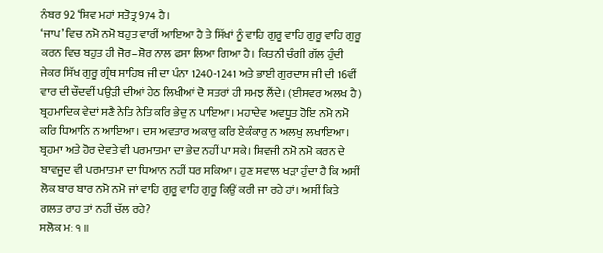ਨੰਬਰ 92 ‘ਸ਼ਿਵ ਮਹਾਂ ਸਤੋਤ੍ਰ 974 ਹੈ।
‘ਜਾਪ’ ਵਿਚ ਨਮੋ ਨਮੋ ਬਹੁਤ ਵਾਰੀਂ ਆਇਆ ਹੈ ਤੇ ਸਿੱਖਾਂ ਨੂੰ ਵਾਹਿ ਗੁਰੂ ਵਾਹਿ ਗੁਰੂ ਵਾਹਿ ਗੁਰੂ ਕਰਨ ਵਿਚ ਬਹੁਤ ਹੀ ਜੋਰ–ਸ਼ੋਰ ਨਾਲ ਫਸਾ ਲਿਆ ਗਿਆ ਹੈ। ਕਿਤਨੀ ਚੰਗੀ ਗੱਲ ਹੁੰਦੀ ਜੇਕਰ ਸਿੱਖ ਗੁਰੂ ਗ੍ਰੰਥ ਸਾਹਿਬ ਜੀ ਦਾ ਪੰਨਾ 1240-1241 ਅਤੇ ਭਾਈ ਗੁਰਦਾਸ ਜੀ ਦੀ 16ਵੀਂ ਵਾਰ ਦੀ ਚੌਦਵੀਂ ਪਉੜੀ ਦੀਆਂ ਹੇਠ ਲਿਖੀਆਂ ਦੋ ਸਤਰਾਂ ਹੀ ਸਮਝ ਲੈਂਦੇ। (ਈਸਵਰ ਅਲਖ ਹੈ) ਬ੍ਰਹਮਾਦਿਕ ਵੇਦਾਂ ਸਣੈ ਨੇਤਿ ਨੇਤਿ ਕਰਿ ਭੇਦੁ ਨ ਪਾਇਆ। ਮਹਾਦੇਵ ਅਵਧੂਤ ਹੋਇ ਨਮੋ ਨਮੋ ਕਰਿ ਧਿਆਨਿ ਨ ਆਇਆ। ਦਸ ਅਵਤਾਰ ਅਕਾਰੁ ਕਰਿ ਏਕੰਕਾਰੁ ਨ ਅਲਖੁ ਲਖਾਇਆ।
ਬ੍ਰਹਮਾ ਅਤੇ ਹੋਰ ਦੇਵਤੇ ਵੀ ਪਰਮਾਤਮਾ ਦਾ ਭੇਦ ਨਹੀਂ ਪਾ ਸਕੇ। ਸ਼ਿਵਜੀ ਨਮੋ ਨਮੋ ਕਰਨ ਦੇ ਬਾਵਜੂਦ ਵੀ ਪਰਮਾਤਮਾ ਦਾ ਧਿਆਨ ਨਹੀਂ ਧਰ ਸਕਿਆ। ਹੁਣ ਸਵਾਲ ਖੜਾ ਹੁੰਦਾ ਹੈ ਕਿ ਅਸੀਂ ਲੋਕ ਬਾਰ ਬਾਰ ਨਮੋ ਨਮੋ ਜਾਂ ਵਾਹਿ ਗੁਰੂ ਵਾਹਿ ਗੁਰੂ ਕਿਉਂ ਕਰੀ ਜਾ ਰਹੇ ਹਾਂ। ਅਸੀਂ ਕਿਤੇ ਗਲਤ ਰਾਹ ਤਾਂ ਨਹੀਂ ਚੱਲ ਰਹੇ?
ਸਲੋਕ ਮਃ ੧ ॥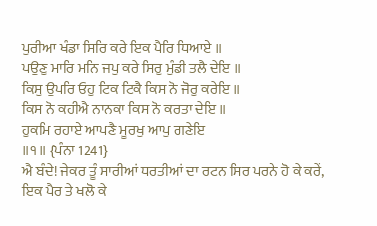ਪੁਰੀਆ ਖੰਡਾ ਸਿਰਿ ਕਰੇ ਇਕ ਪੈਰਿ ਧਿਆਏ ॥
ਪਉਣੁ ਮਾਰਿ ਮਨਿ ਜਪੁ ਕਰੇ ਸਿਰੁ ਮੁੰਡੀ ਤਲੈ ਦੇਇ ॥
ਕਿਸੁ ਉਪਰਿ ਓਹੁ ਟਿਕ ਟਿਕੈ ਕਿਸ ਨੋ ਜੋਰੁ ਕਰੇਇ ॥
ਕਿਸ ਨੋ ਕਹੀਐ ਨਾਨਕਾ ਕਿਸ ਨੋ ਕਰਤਾ ਦੇਇ ॥
ਹੁਕਮਿ ਰਹਾਏ ਆਪਣੈ ਮੂਰਖੁ ਆਪੁ ਗਣੇਇ
॥੧॥ {ਪੰਨਾ 1241}
ਐ ਬੰਦੇ! ਜੇਕਰ ਤੂੰ ਸਾਰੀਆਂ ਧਰਤੀਆਂ ਦਾ ਰਟਨ ਸਿਰ ਪਰਨੇ ਹੋ ਕੇ ਕਰੇਂ, ਇਕ ਪੈਰ ਤੇ ਖਲੋ ਕੇ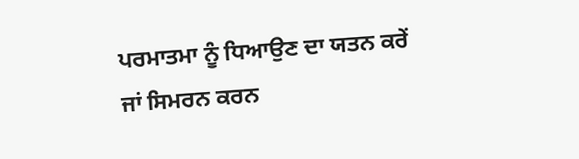ਪਰਮਾਤਮਾ ਨੂੰ ਧਿਆਉਣ ਦਾ ਯਤਨ ਕਰੇਂ ਜਾਂ ਸਿਮਰਨ ਕਰਨ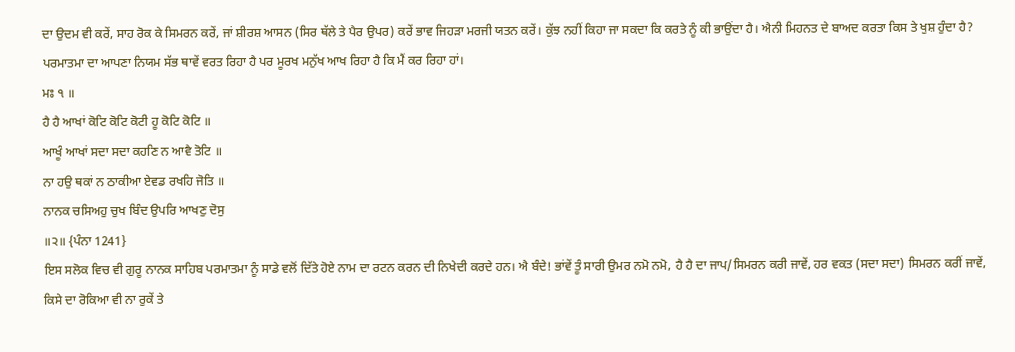ਦਾ ਉਦਮ ਵੀ ਕਰੇਂ, ਸਾਹ ਰੋਕ ਕੇ ਸਿਮਰਨ ਕਰੇਂ, ਜਾਂ ਸ਼ੀਰਸ਼ ਆਸਨ (ਸਿਰ ਥੱਲੇ ਤੇ ਪੈਰ ਉਪਰ) ਕਰੇਂ ਭਾਵ ਜਿਹੜਾ ਮਰਜੀ ਯਤਨ ਕਰੇਂ। ਕੁੱਝ ਨਹੀਂ ਕਿਹਾ ਜਾ ਸਕਦਾ ਕਿ ਕਰਤੇ ਨੂੰ ਕੀ ਭਾਉਂਦਾ ਹੈ। ਐਨੀ ਮਿਹਨਤ ਦੇ ਬਾਅਦ ਕਰਤਾ ਕਿਸ ਤੇ ਖੁਸ਼ ਹੁੰਦਾ ਹੈ? ਪਰਮਾਤਮਾ ਦਾ ਆਪਣਾ ਨਿਯਮ ਸੱਭ ਥਾਵੇਂ ਵਰਤ ਰਿਹਾ ਹੈ ਪਰ ਮੂਰਖ ਮਨੁੱਖ ਆਖ ਰਿਹਾ ਹੈ ਕਿ ਮੈਂ ਕਰ ਰਿਹਾ ਹਾਂ।
ਮਃ ੧ ॥
ਹੈ ਹੈ ਆਖਾਂ ਕੋਟਿ ਕੋਟਿ ਕੋਟੀ ਹੂ ਕੋਟਿ ਕੋਟਿ ॥
ਆਖੂੰ ਆਖਾਂ ਸਦਾ ਸਦਾ ਕਹਣਿ ਨ ਆਵੈ ਤੋਟਿ ॥
ਨਾ ਹਉ ਥਕਾਂ ਨ ਠਾਕੀਆ ਏਵਡ ਰਖਹਿ ਜੋਤਿ ॥
ਨਾਨਕ ਚਸਿਅਹੁ ਚੁਖ ਬਿੰਦ ਉਪਰਿ ਆਖਣੁ ਦੋਸੁ
॥੨॥ {ਪੰਨਾ 1241}
ਇਸ ਸਲੋਕ ਵਿਚ ਵੀ ਗੁਰੂ ਨਾਨਕ ਸਾਹਿਬ ਪਰਮਾਤਮਾ ਨੂੰ ਸਾਡੇ ਵਲੋਂ ਦਿੱਤੇ ਹੋਏ ਨਾਮ ਦਾ ਰਟਨ ਕਰਨ ਦੀ ਨਿਖੇਦੀ ਕਰਦੇ ਹਨ। ਐ ਬੰਦੇ! ਭਾਂਵੇਂ ਤੂੰ ਸਾਰੀ ਉਮਰ ਨਮੋ ਨਮੋ, ਹੈ ਹੈ ਦਾ ਜਾਪ/ਸਿਮਰਨ ਕਰੀ ਜਾਵੇਂ, ਹਰ ਵਕਤ (ਸਦਾ ਸਦਾ) ਸਿਮਰਨ ਕਰੀਂ ਜਾਵੇਂ, ਕਿਸੇ ਦਾ ਰੋਕਿਆ ਵੀ ਨਾ ਰੁਕੇਂ ਤੇ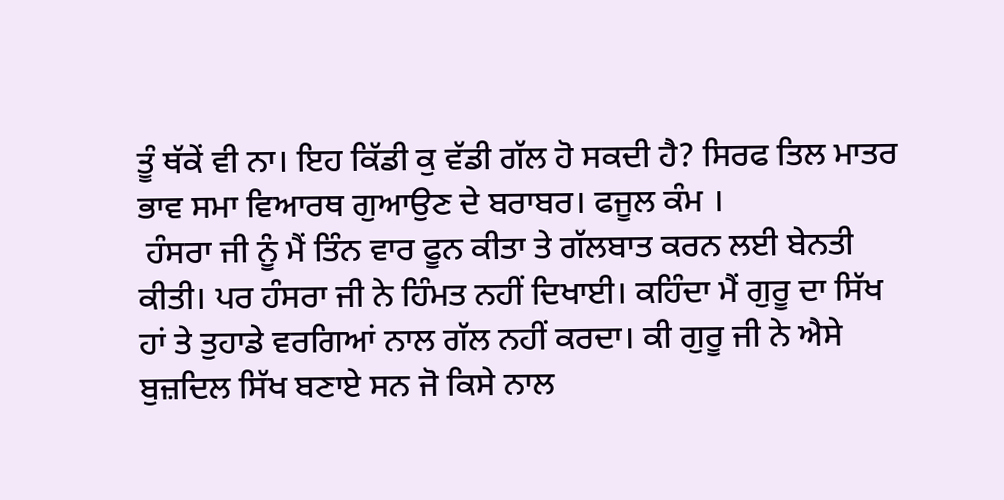ਤੂੰ ਥੱਕੇਂ ਵੀ ਨਾ। ਇਹ ਕਿੱਡੀ ਕੁ ਵੱਡੀ ਗੱਲ ਹੋ ਸਕਦੀ ਹੈ? ਸਿਰਫ ਤਿਲ ਮਾਤਰ ਭਾਵ ਸਮਾ ਵਿਆਰਥ ਗੁਆਉਣ ਦੇ ਬਰਾਬਰ। ਫਜੂਲ ਕੰਮ ।
 ਹੰਸਰਾ ਜੀ ਨੂੰ ਮੈਂ ਤਿੰਨ ਵਾਰ ਫੂਨ ਕੀਤਾ ਤੇ ਗੱਲਬਾਤ ਕਰਨ ਲਈ ਬੇਨਤੀ ਕੀਤੀ। ਪਰ ਹੰਸਰਾ ਜੀ ਨੇ ਹਿੰਮਤ ਨਹੀਂ ਦਿਖਾਈ। ਕਹਿੰਦਾ ਮੈਂ ਗੁਰੂ ਦਾ ਸਿੱਖ ਹਾਂ ਤੇ ਤੁਹਾਡੇ ਵਰਗਿਆਂ ਨਾਲ ਗੱਲ ਨਹੀਂ ਕਰਦਾ। ਕੀ ਗੁਰੂ ਜੀ ਨੇ ਐਸੇ ਬੁਜ਼ਦਿਲ ਸਿੱਖ ਬਣਾਏ ਸਨ ਜੋ ਕਿਸੇ ਨਾਲ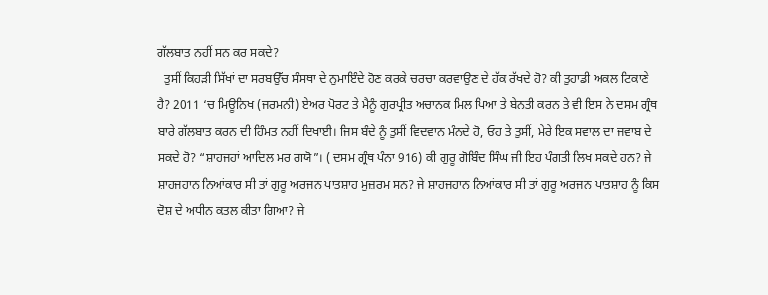ਗੱਲਬਾਤ ਨਹੀਂ ਸਨ ਕਰ ਸਕਦੇ?
  ਤੁਸੀਂ ਕਿਹੜੀ ਸਿੱਖਾਂ ਦਾ ਸਰਬਉੱਚ ਸੰਸਥਾ ਦੇ ਨੁਮਾਇੰਦੇ ਹੋਣ ਕਰਕੇ ਚਰਚਾ ਕਰਵਾਉਣ ਦੇ ਹੱਕ ਰੱਖਦੇ ਹੋ? ਕੀ ਤੁਹਾਡੀ ਅਕਲ ਟਿਕਾਣੇ ਹੈ? 2011 ‘ਚ ਮਿਊਨਿਖ (ਜਰਮਨੀ) ਏਅਰ ਪੋਰਟ ਤੇ ਮੈਨੂੰ ਗੁਰਪ੍ਰੀਤ ਅਚਾਨਕ ਮਿਲ ਪਿਆ ਤੇ ਬੇਨਤੀ ਕਰਨ ਤੇ ਵੀ ਇਸ ਨੇ ਦਸਮ ਗ੍ਰੰਥ ਬਾਰੇ ਗੱਲਬਾਤ ਕਰਨ ਦੀ ਹਿੰਮਤ ਨਹੀਂ ਦਿਖਾਈ। ਜਿਸ ਬੰਦੇ ਨੂੰ ਤੁਸੀਂ ਵਿਦਵਾਨ ਮੰਨਦੇ ਹੋ, ਓਹ ਤੇ ਤੁਸੀਂ, ਮੇਰੇ ਇਕ ਸਵਾਲ ਦਾ ਜਵਾਬ ਦੇ ਸਕਦੇ ਹੋ? “ਸ਼ਾਹਜਹਾਂ ਆਦਿਲ ਮਰ ਗਯੋ”। ( ਦਸਮ ਗ੍ਰੰਥ ਪੰਨਾ 916) ਕੀ ਗੁਰੂ ਗੋਬਿੰਦ ਸਿੰਘ ਜੀ ਇਹ ਪੰਗਤੀ ਲਿਖ ਸਕਦੇ ਹਨ? ਜੇ ਸ਼ਾਹਜਹਾਨ ਨਿਆਂਕਾਰ ਸੀ ਤਾਂ ਗੁਰੂ ਅਰਜਨ ਪਾਤਸ਼ਾਹ ਮੁਜ਼ਰਮ ਸਨ? ਜੇ ਸ਼ਾਹਜਹਾਨ ਨਿਆਂਕਾਰ ਸੀ ਤਾਂ ਗੁਰੂ ਅਰਜਨ ਪਾਤਸ਼ਾਹ ਨੂੰ ਕਿਸ ਦੋਸ਼ ਦੇ ਅਧੀਨ ਕਤਲ ਕੀਤਾ ਗਿਆ? ਜੇ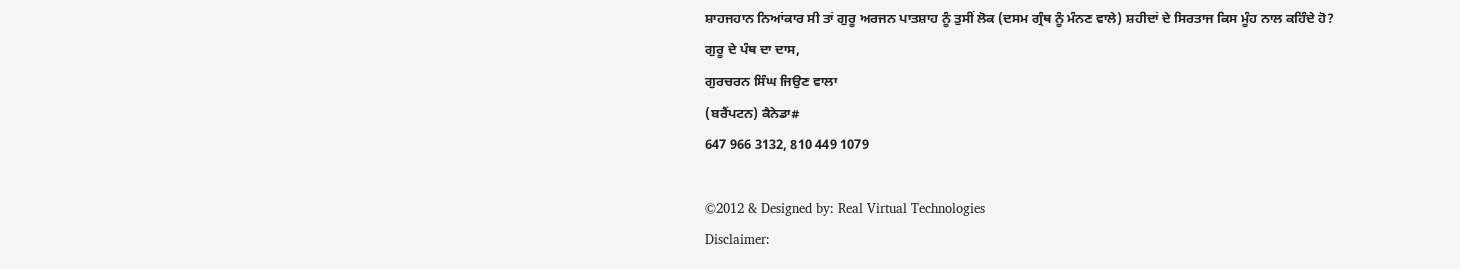ਸ਼ਾਹਜਹਾਨ ਨਿਆਂਕਾਰ ਸੀ ਤਾਂ ਗੁਰੂ ਅਰਜਨ ਪਾਤਸ਼ਾਹ ਨੂੰ ਤੁਸੀਂ ਲੋਕ (ਦਸਮ ਗ੍ਰੰਥ ਨੂੰ ਮੰਨਣ ਵਾਲੇ) ਸ਼ਹੀਦਾਂ ਦੇ ਸਿਰਤਾਜ ਕਿਸ ਮੂੰਹ ਨਾਲ ਕਹਿੰਦੇ ਹੋ?
ਗੁਰੂ ਦੇ ਪੰਥ ਦਾ ਦਾਸ,
ਗੁਰਚਰਨ ਸਿੰਘ ਜਿਉਣ ਵਾਲਾ
(ਬਰੈਂਪਟਨ) ਕੈਨੇਡਾ#
647 966 3132, 810 449 1079

©2012 & Designed by: Real Virtual Technologies
Disclaimer: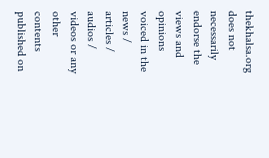thekhalsa.org does not necessarily endorse the views and opinions voiced in the news / articles / audios / videos or any other contents published on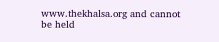www.thekhalsa.org and cannot be held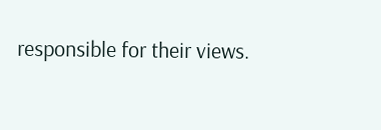responsible for their views.